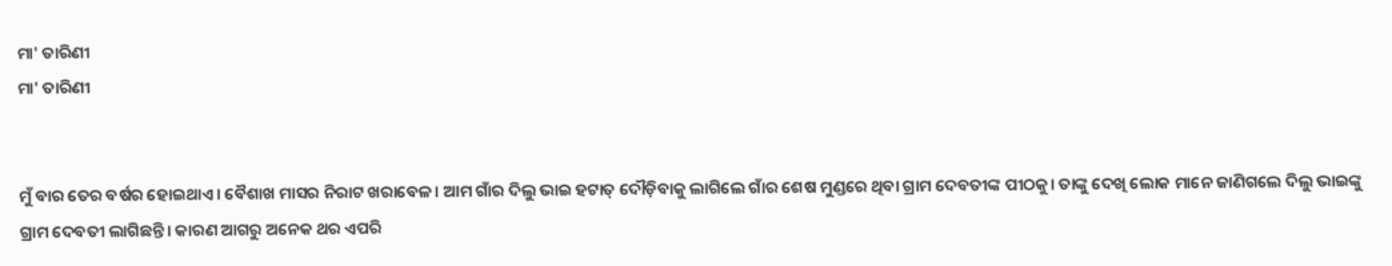ମା' ତାରିଣୀ
ମା' ତାରିଣୀ


ମୁଁ ବାର ତେର ବର୍ଷର ହୋଇଥାଏ। ବୈଶାଖ ମାସର ନିରାଟ ଖରାବେଳ। ଆମ ଗାଁର ଦିଲୁ ଭାଇ ହଟାତ୍ ଦୌଡ଼ିବାକୁ ଲାଗିଲେ ଗାଁର ଶେଷ ମୁଣ୍ଡରେ ଥିବା ଗ୍ରାମ ଦେବତୀଙ୍କ ପୀଠକୁ। ତାଙ୍କୁ ଦେଖି ଲୋକ ମାନେ ଜାଣିଗଲେ ଦିଲୁ ଭାଇଙ୍କୁ ଗ୍ରାମ ଦେବତୀ ଲାଗିଛନ୍ତି। କାରଣ ଆଗରୁ ଅନେକ ଥର ଏପରି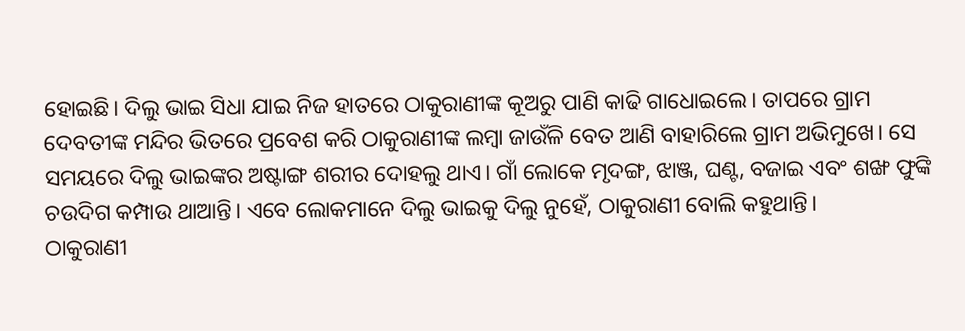ହୋଇଛି। ଦିଲୁ ଭାଇ ସିଧା ଯାଇ ନିଜ ହାତରେ ଠାକୁରାଣୀଙ୍କ କୂଅରୁ ପାଣି କାଢି ଗାଧୋଇଲେ। ତାପରେ ଗ୍ରାମ ଦେବତୀଙ୍କ ମନ୍ଦିର ଭିତରେ ପ୍ରବେଶ କରି ଠାକୁରାଣୀଙ୍କ ଲମ୍ବା ଜାଉଁଳି ବେତ ଆଣି ବାହାରିଲେ ଗ୍ରାମ ଅଭିମୁଖେ। ସେ ସମୟରେ ଦିଲୁ ଭାଇଙ୍କର ଅଷ୍ଟାଙ୍ଗ ଶରୀର ଦୋହଲୁ ଥାଏ। ଗାଁ ଲୋକେ ମୃଦଙ୍ଗ, ଝାଞ୍ଜ, ଘଣ୍ଟ, ବଜାଇ ଏବଂ ଶଙ୍ଖ ଫୁଙ୍କି ଚଉଦିଗ କମ୍ପାଉ ଥାଆନ୍ତି। ଏବେ ଲୋକମାନେ ଦିଲୁ ଭାଇକୁ ଦିଲୁ ନୁହେଁ, ଠାକୁରାଣୀ ବୋଲି କହୁଥାନ୍ତି।
ଠାକୁରାଣୀ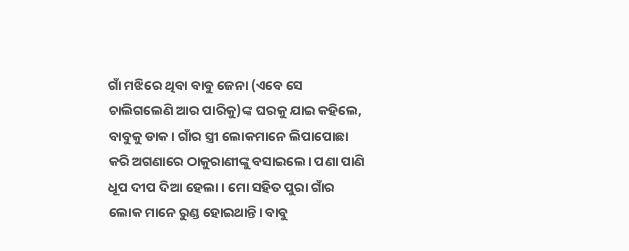ଗାଁ ମଝିରେ ଥିବା ବାବୁ ଜେନା (ଏବେ ସେ ଚାଲିଗଲେଣି ଆର ପାରିକୁ)ଙ୍କ ଘରକୁ ଯାଇ କହିଲେ, ବାବୁକୁ ଡାକ। ଗାଁର ସ୍ତ୍ରୀ ଲୋକମାନେ ଲିପାପୋଛା କରି ଅଗଣାରେ ଠାକୁରାଣୀଙ୍କୁ ବସାଇଲେ। ପଣା ପାଣି ଧୂପ ଦୀପ ଦିଆ ହେଲା। ମୋ ସହିତ ପୁରା ଗାଁର ଲୋକ ମାନେ ରୁଣ୍ଡ ହୋଇଥାନ୍ତି। ବାବୁ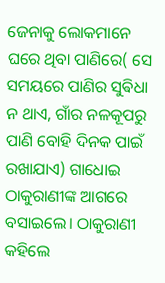ଜେନାକୁ ଲୋକମାନେ ଘରେ ଥିବା ପାଣିରେ( ସେ ସମୟରେ ପାଣିର ସୁଵିଧା ନ ଥାଏ, ଗାଁର ନଳକୂପରୁ ପାଣି ବୋହି ଦିନକ ପାଇଁ ରଖାଯାଏ) ଗାଧୋଇ ଠାକୁରାଣୀଙ୍କ ଆଗରେ ବସାଇଲେ। ଠାକୁରାଣୀ କହିଲେ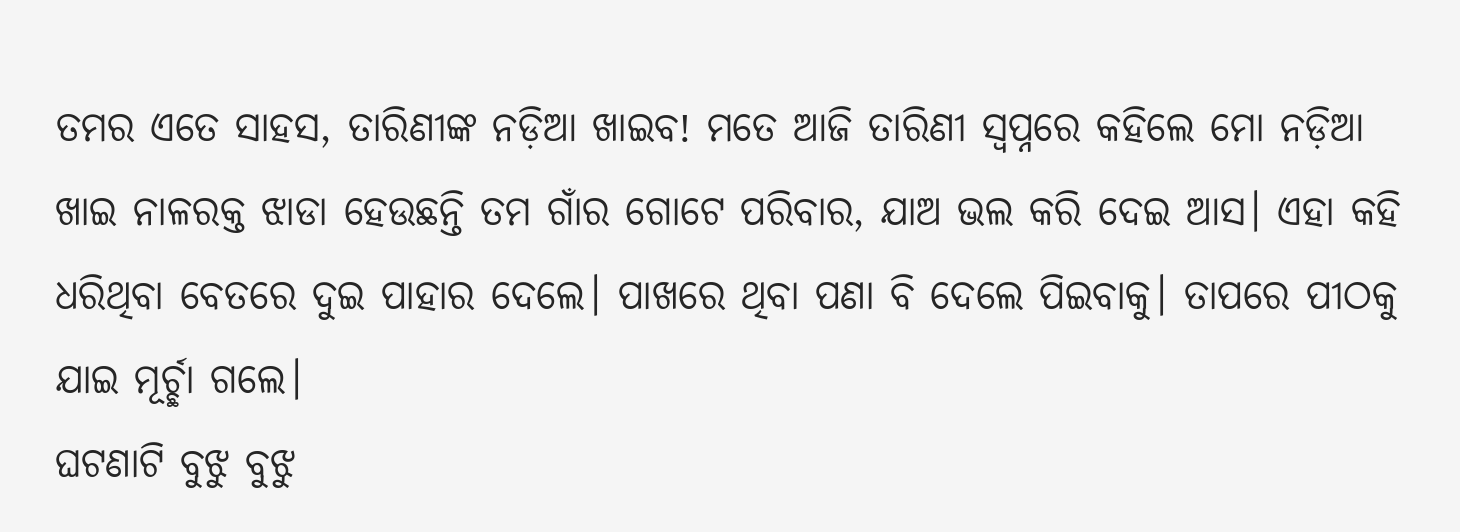ତମର ଏତେ ସାହସ, ତାରିଣୀଙ୍କ ନଡ଼ିଆ ଖାଇବ! ମତେ ଆଜି ତାରିଣୀ ସ୍ୱପ୍ନରେ କହିଲେ ମୋ ନଡ଼ିଆ ଖାଇ ନାଳରକ୍ତ ଝାଡା ହେଉଛନ୍ତି ତମ ଗାଁର ଗୋଟେ ପରିବାର, ଯାଅ ଭଲ କରି ଦେଇ ଆସ। ଏହା କହି ଧରିଥିବା ବେତରେ ଦୁଇ ପାହାର ଦେଲେ। ପାଖରେ ଥିବା ପଣା ବି ଦେଲେ ପିଇବାକୁ। ତାପରେ ପୀଠକୁ ଯାଇ ମୂର୍ଚ୍ଛା ଗଲେ।
ଘଟଣାଟି ବୁଝୁ ବୁଝୁ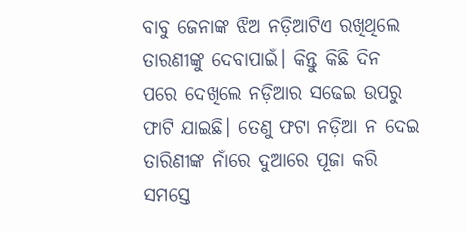ବାବୁ ଜେନାଙ୍କ ଝିଅ ନଡ଼ିଆଟିଏ ରଖିଥିଲେ ତାରଣୀଙ୍କୁ ଦେବାପାଇଁ। କିନ୍ତୁ କିଛି ଦିନ ପରେ ଦେଖିଲେ ନଡ଼ିଆର ସଢେଇ ଉପରୁ ଫାଟି ଯାଇଛି। ତେଣୁ ଫଟା ନଡ଼ିଆ ନ ଦେଇ ତାରିଣୀଙ୍କ ନାଁରେ ଦୁଆରେ ପୂଜା କରି ସମସ୍ତେ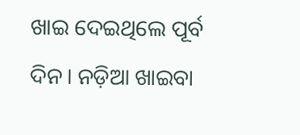ଖାଇ ଦେଇଥିଲେ ପୂର୍ବ ଦିନ। ନଡ଼ିଆ ଖାଇବା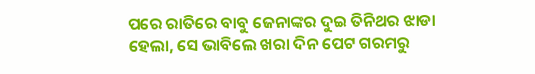ପରେ ରାତିରେ ବାବୁ ଜେନାଙ୍କର ଦୁଇ ତିନିଥର ଝାଡା ହେଲା, ସେ ଭାବିଲେ ଖରା ଦିନ ପେଟ ଗରମରୁ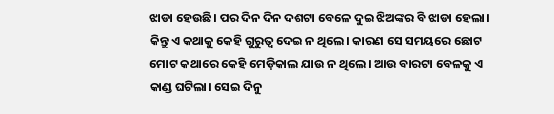ଝାଡା ହେଉଛି। ପର ଦିନ ଦିନ ଦଶଟା ବେଳେ ଦୁଇ ଝିଅଙ୍କର ବି ଝାଡା ହେଲା। କିନ୍ତୁ ଏ କଥାକୁ କେହି ଗୁରୁତ୍ୱ ଦେଇ ନ ଥିଲେ। କାରଣ ସେ ସମୟରେ ଛୋଟ ମୋଟ କଥାରେ କେହି ମେଡ଼ିକାଲ ଯାଉ ନ ଥିଲେ। ଆଉ ବାରଟା ବେଳକୁ ଏ କାଣ୍ଡ ଘଟିଲା। ସେଇ ଦିନୁ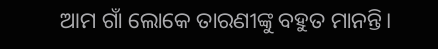ଆମ ଗାଁ ଲୋକେ ତାରଣୀଙ୍କୁ ବହୁତ ମାନନ୍ତି।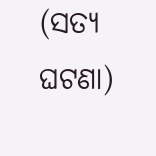(ସତ୍ୟ ଘଟଣା)